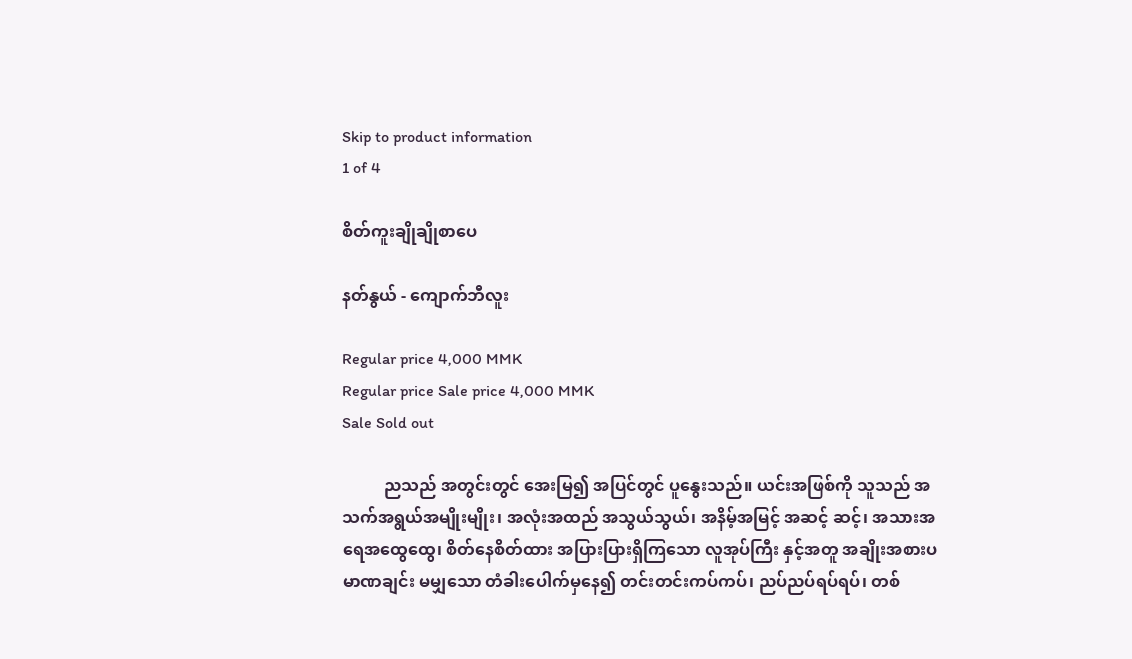Skip to product information
1 of 4

စိတ်ကူးချိုချိုစာပေ

နတ်နွယ် - ကျောက်ဘီလူး

Regular price 4,000 MMK
Regular price Sale price 4,000 MMK
Sale Sold out

          ညသည် အတွင်းတွင် အေးမြ၍ အပြင်တွင် ပူနွေးသည်။ ယင်းအဖြစ်ကို သူသည် အသက်အရွယ်အမျိုးမျိုး၊ အလုံးအထည် အသွယ်သွယ်၊ အနိမ့်အမြင့် အဆင့် ဆင့်၊ အသားအရေအထွေထွေ၊ စိတ်နေစိတ်ထား အပြားပြားရှိကြသော လူအုပ်ကြီး နှင့်အတူ အချိုးအစားပမာဏချင်း မမျှသော တံခါးပေါက်မှနေ၍ တင်းတင်းကပ်ကပ်၊ ညပ်ညပ်ရပ်ရပ်၊ တစ်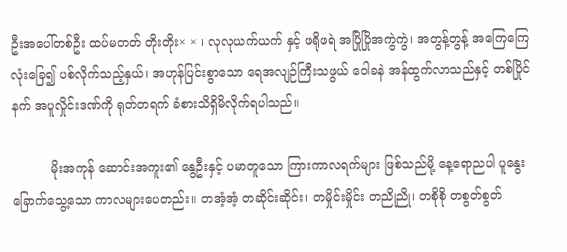ဦးအပေါ်တစ်ဦး ထပ်မတတ် တိုးတိုး× × ၊ လုလုယက်ယက် နှင့် ဖရိုဖရဲ အပြိုပြိုအကွဲကွဲ၊ အတွန့်တွန့် အကြေကြေ လုံးခြေ၍ ပစ်လိုက်သည့်နှယ်၊ အဟုန်ပြင်းစွာသော ရေအလျဉ်ကြီးသဖွယ် ဝေါခနဲ အန်ထွက်လာသည်နှင့် တစ်ပြိုင် နက် အပူလှိုင်းဒဏ်ကို ရုတ်တရက် ခံစားသိရှိမိလိုက်ရပါသည်။

          မိုးအကုန် ဆောင်းအကူး၏ နွေဦးနှင့် ပမာတူသော ကြားကာလရက်များ ဖြစ်သည်မို့ နေ့ရောညပါ ပူနွေးခြောက်သွေ့သော ကာလများပေတည်း။ တအံ့အံ့ တဆိုင်းဆိုင်း၊ တမှိုင်းမှိုင်း တညိုညို၊ တစိုစို တစွတ်စွတ်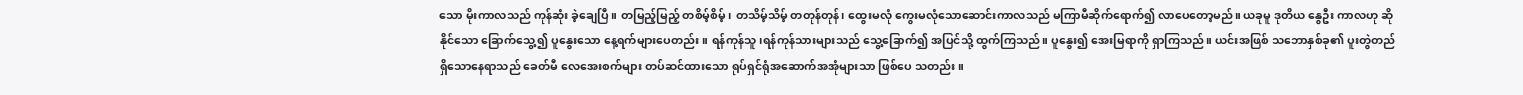သော မိုးကာလသည် ကုန်ဆုံး ခဲ့ချေပြီ။ တမြည့်မြည့် တစိမ့်စိမ့်၊ တသိမ့်သိမ့် တတုန်တုန်၊ ထွေးမလုံ ကွေးမလုံသောဆောင်းကာလသည် မကြာမီဆိုက်ရောက်၍ လာပေတော့မည်။ ယခုမူ ဒုတိယ နွေဦး ကာလဟု ဆိုနိုင်သော ခြောက်သွေ့၍ ပူနွေးသော နေ့ရက်များပေတည်း။ ရန်ကုန်သူ၊ရန်ကုန်သားများသည် သွေ့ခြောက်၍ အပြင်သို့ ထွက်ကြသည်။ ပူနွေး၍ အေးမြရာကို ရှာကြသည်။ ယင်းအဖြစ် သဘောနှစ်ခု၏ ပူးတွဲတည်ရှိသောနေရာသည် ခေတ်မီ လေအေးစက်များ တပ်ဆင်ထားသော ရုပ်ရှင်ရုံအဆောက်အအုံများသာ ဖြစ်ပေ သတည်း။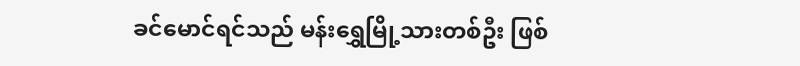ခင်မောင်ရင်သည် မန်းရွှေမြို့သားတစ်ဦး ဖြစ်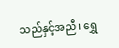သည်နှင့်အညီ၊ ရွှေ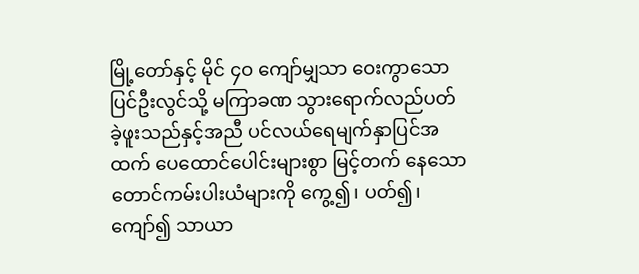မြို့တော်နှင့် မိုင် ၄ဝ ကျော်မျှသာ ဝေးကွာသော ပြင်ဦးလွင်သို့ မကြာခဏ သွားရောက်လည်ပတ် ခဲ့ဖူးသည်နှင့်အညီ ပင်လယ်ရေမျက်နှာပြင်အထက် ပေထောင်ပေါင်းများစွာ မြင့်တက် နေသော တောင်ကမ်းပါးယံများကို ကွေ့၍၊ ပတ်၍၊ ကျော်၍ သာယာ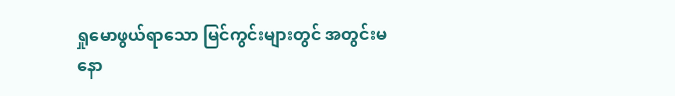ရှုမောဖွယ်ရာသော မြင်ကွင်းများတွင် အတွင်းမနော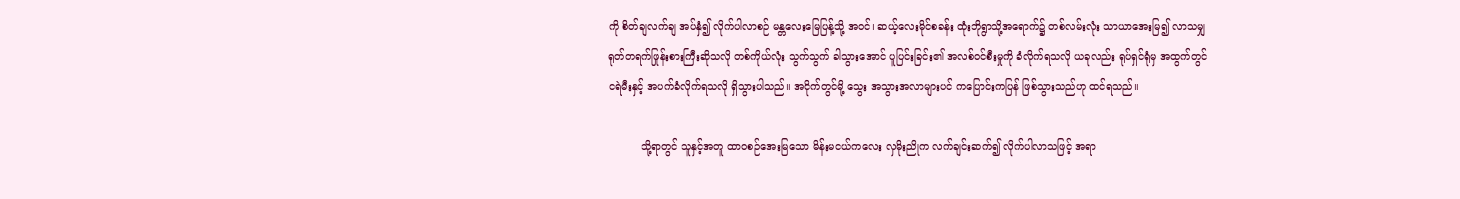ကို စိတ်ချလက်ချ အပ်နှံ၍ လိုက်ပါလာစဉ် မန္တလေးမြေပြန့်သို့ အဝင်၊ ဆယ့်လေးမိုင်စခန်း ထုံးဘိုရွာသို့အရောက်၌ တစ်လမ်းလုံး သာယာအေးမြ၍ လာသမျှ ရုတ်တရက်ဖြုန်းစားကြီးဆိုသလို တစ်ကိုယ်လုံး သွက်သွက် ခါသွားအောင် ပူပြင်းခြင်း၏ အလစ်ဝင်စီးမှုကို ခံလိုက်ရသလို ယခုလည်း ရုပ်ရှင်ရုံမှ အထွက်တွင် ငရဲမီးနှင့် အပက်ခံလိုက်ရသလို ရှိသွားပါသည်။ အငိုက်တွင်မို့ သွေး အသွားအလာများပင် ကပြောင်းကပြန် ဖြစ်သွားသည်ဟု ထင်ရသည်။

          သို့ရာတွင် သူနှင့်အတူ ထာဝစဉ်အေးမြသော မိန်းမငယ်ကလေး လှမိုးညိုက လက်ချင်းဆက်၍ လိုက်ပါလာသဖြင့် အရာ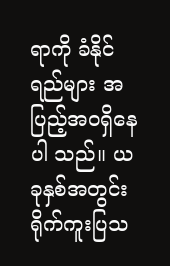ရာကို ခံနိုင်ရည်များ အပြည့်အဝရှိနေပါ သည်။ ယခုနှစ်အတွင်း ရိုက်ကူးပြသ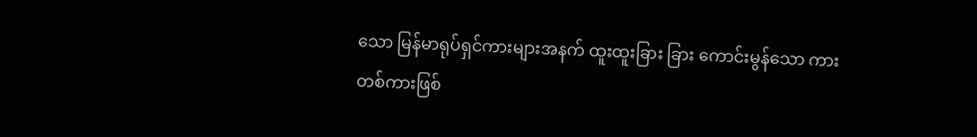သော မြန်မာရုပ်ရှင်ကားများအနက် ထူးထူးခြား ခြား ကောင်းမွန်သော ကားတစ်ကားဖြစ်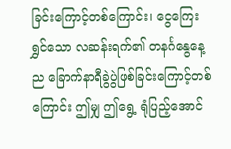ခြင်းကြောင့်တစ်ကြောင်း၊ ငွေကြေးရွှင်သော လဆန်းရက်၏ တနင်္ဂနွေနေ့ည ခြောက်နာရီခွဲပွဲဖြစ်ခြင်းကြောင့်တစ်ကြောင်း ဤမျှ ဤရွေ့ ရုံပြည့်အောင်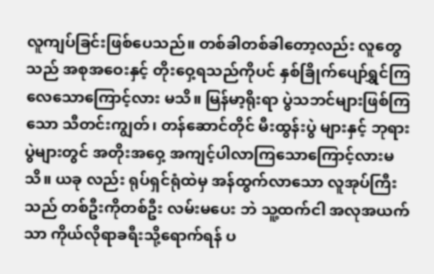လူကျပ်ခြင်းဖြစ်ပေသည်။ တစ်ခါတစ်ခါတော့လည်း လူတွေ သည် အစုအဝေးနှင့် တိုးဝှေ့ရသည်ကိုပင် နှစ်ခြိုက်ပျော်ရွှင်ကြလေသောကြောင့်လား မသိ။ မြန်မာ့ရိုးရာ ပွဲသဘင်များဖြစ်ကြသော သီတင်းကျွတ်၊ တန်ဆောင်တိုင် မီးထွန်းပွဲ များနှင့် ဘုရားပွဲများတွင် အတိုးအဝှေ့ အကျင့်ပါလာကြသောကြောင့်လားမသိ။ ယခု လည်း ရုပ်ရှင်ရုံထဲမှ အန်ထွက်လာသော လူအုပ်ကြီးသည် တစ်ဦးကိုတစ်ဦး လမ်းမပေး ဘဲ သူ့ထက်ငါ အလုအယက်သာ ကိုယ်လိုရာခရီးသို့ရောက်ရန် ပ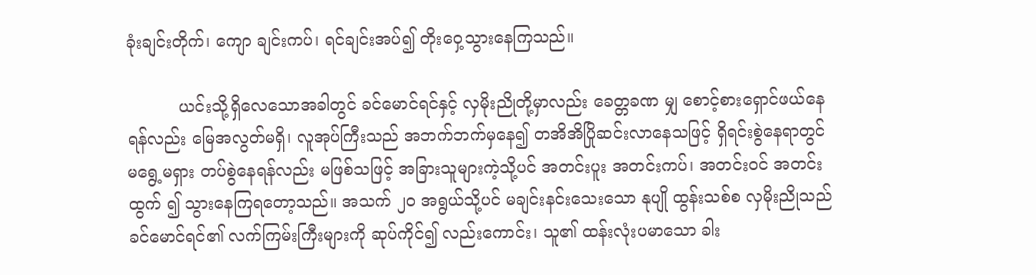ခုံးချင်းတိုက်၊ ကျော ချင်းကပ်၊ ရင်ချင်းအပ်၍ တိုးဝှေ့သွားနေကြသည်။

          ယင်းသို့ရှိလေသောအခါတွင် ခင်မောင်ရင်နှင့် လှမိုးညိုတို့မှာလည်း ခေတ္တခဏ မျှ စောင့်စားရှောင်ဖယ်နေရန်လည်း မြေအလွတ်မရှိ၊ လူအုပ်ကြီးသည် အဘက်ဘက်မှနေ၍ တအိအိပြိုဆင်းလာနေသဖြင့် ရှိရင်းစွဲနေရာတွင် မရွေ့မရှား တပ်စွဲနေရန်လည်း မဖြစ်သဖြင့် အခြားသူများကဲ့သို့ပင် အတင်းပူး အတင်းကပ်၊ အတင်းဝင် အတင်းထွက် ၍ သွားနေကြရတော့သည်။ အသက် ၂၀ အရွယ်သို့ပင် မချင်းနင်းသေးသော နုပျို ထွန်းသစ်စ လှမိုးညိုသည် ခင်မောင်ရင်၏ လက်ကြမ်းကြီးများကို ဆုပ်ကိုင်၍ လည်းကောင်း၊ သူ၏ ထန်းလုံးပမာသော ခါး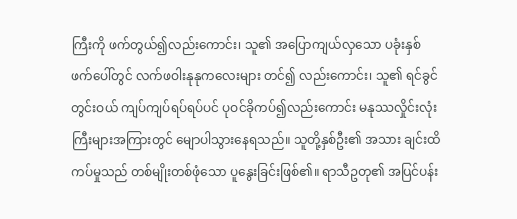ကြီးကို ဖက်တွယ်၍လည်းကောင်း၊ သူ၏ အပြောကျယ်လှသော ပခုံးနှစ်ဖက်ပေါ်တွင် လက်ဖဝါးနုနုကလေးများ တင်၍ လည်းကောင်း၊ သူ၏ ရင်ခွင်တွင်းဝယ် ကျပ်ကျပ်ရပ်ရပ်ပင် ပုဝင်ခိုကပ်၍လည်းကောင်း မနုဿလှိုင်းလုံးကြီးများအကြားတွင် မျောပါသွားနေရသည်။ သူတို့နှစ်ဦး၏ အသား ချင်းထိကပ်မှုသည် တစ်မျိုးတစ်ဖုံသော ပူနွေးခြင်းဖြစ်၏။ ရာသီဥတု၏ အပြင်ပန်း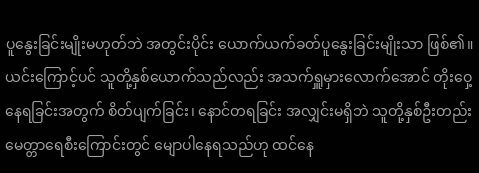ပူနွေးခြင်းမျိုးမဟုတ်ဘဲ အတွင်းပိုင်း ယောက်ယက်ခတ်ပူနွေးခြင်းမျိုးသာ ဖြစ်၏။ ယင်းကြောင့်ပင် သူတို့နှစ်ယောက်သည်လည်း အသက်ရှူမှားလောက်အောင် တိုးဝှေ့ နေရခြင်းအတွက် စိတ်ပျက်ခြင်း၊ နောင်တရခြင်း အလျှင်းမရှိဘဲ သူတို့နှစ်ဦးတည်း မေတ္တာရေစီးကြောင်းတွင် မျောပါနေရသည်ဟု ထင်နေ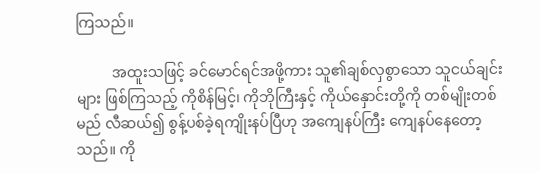ကြသည်။

          အထူးသဖြင့် ခင်မောင်ရင်အဖို့ကား သူ၏ချစ်လှစွာသော သူငယ်ချင်းများ ဖြစ်ကြသည့် ကိုစိန်မြင့်၊ ကိုဘိုကြီးနှင့် ကိုယ်နှောင်းတို့ကို တစ်မျိုးတစ်မည် လီဆယ်၍ စွန့်ပစ်ခဲ့ရကျိုးနပ်ပြီဟု အကျေနပ်ကြီး ကျေနပ်နေတော့သည်။ ကို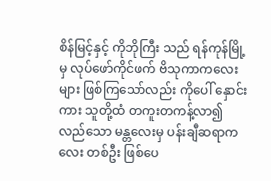စိန်မြင့်နှင့် ကိုဘိုကြီး သည် ရန်ကုန်မြို့မှ လုပ်ဖော်ကိုင်ဖက် ဗိသုကာကလေးများ ဖြစ်ကြသော်လည်း ကိုပေါ် နှောင်းကား သူတို့ထံ တကူးတကန့်လာ၍လည်သော မန္တလေးမှ ပန်းချီဆရာကလေး တစ်ဦး ဖြစ်ပေ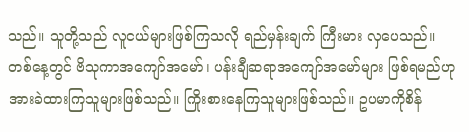သည်။ သူတို့သည် လူငယ်များဖြစ်ကြသလို ရည်မှန်းချက် ကြီးမား လှပေသည်။ တစ်နေ့တွင် ဗိသုကာအကျော်အမော်၊ ပန်းချီဆရာအကျော်အမော်များ ဖြစ်ရမည်ဟု အားခဲထားကြသူများဖြစ်သည်။ ကြိုးစားနေကြသူများဖြစ်သည်။ ဥပမာကိုစိန်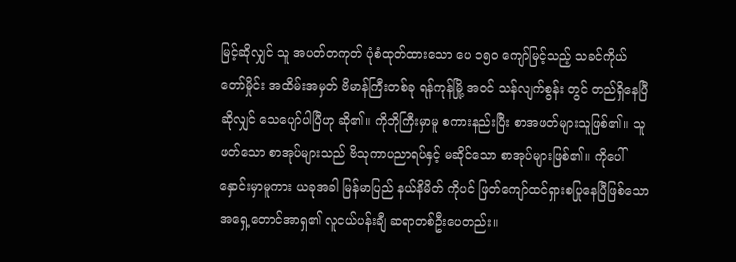မြင့်ဆိုလျှင် သူ အပတ်တကုတ် ပုံစံထုတ်ထားသော ပေ ၁၅ဝ ကျော်မြင့်သည့် သခင်ကိုယ်တော်မှိုင်း အထိမ်းအမှတ် ဗိမာန်ကြီးတစ်ခု ရန်ကုန်မြို့ အဝင် သန်လျက်စွန်း တွင် တည်ရှိနေပြီဆိုလျှင် သေပျော်ပါပြီဟု ဆို၏။ ကိုဘိုကြီးမှာမူ စကားနည်းပြီး စာအဖတ်များသူဖြစ်၏။ သူဖတ်သော စာအုပ်များသည် ဗိသုကာပညာရပ်နှင့် မဆိုင်သော စာအုပ်များဖြစ်၏။ ကိုပေါ်နှောင်းမှာမူကား ယခုအခါ မြန်မာပြည် နယ်နိမိတ် ကိုပင် ဖြတ်ကျော်ထင်ရှားစပြုနေပြီဖြစ်သော အရှေ့တောင်အာရှ၏ လူငယ်ပန်းချီ ဆရာတစ်ဦးပေတည်း။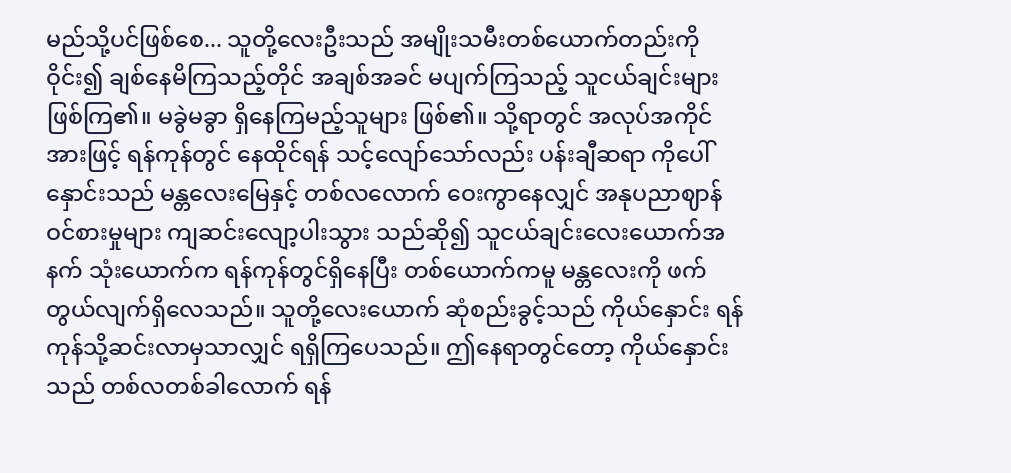မည်သို့ပင်ဖြစ်စေ... သူတို့လေးဦးသည် အမျိုးသမီးတစ်ယောက်တည်းကို ဝိုင်း၍ ချစ်နေမိကြသည့်တိုင် အချစ်အခင် မပျက်ကြသည့် သူငယ်ချင်းများ ဖြစ်ကြ၏။ မခွဲမခွာ ရှိနေကြမည့်သူများ ဖြစ်၏။ သို့ရာတွင် အလုပ်အကိုင်အားဖြင့် ရန်ကုန်တွင် နေထိုင်ရန် သင့်လျော်သော်လည်း ပန်းချီဆရာ ကိုပေါ်နှောင်းသည် မန္တလေးမြေနှင့် တစ်လလောက် ဝေးကွာနေလျှင် အနုပညာဈာန်ဝင်စားမှုများ ကျဆင်းလျော့ပါးသွား သည်ဆို၍ သူငယ်ချင်းလေးယောက်အနက် သုံးယောက်က ရန်ကုန်တွင်ရှိနေပြီး တစ်ယောက်ကမူ မန္တလေးကို ဖက်တွယ်လျက်ရှိလေသည်။ သူတို့လေးယောက် ဆုံစည်းခွင့်သည် ကိုယ်နှောင်း ရန်ကုန်သို့ဆင်းလာမှသာလျှင် ရရှိကြပေသည်။ ဤနေရာတွင်တော့ ကိုယ်နှောင်းသည် တစ်လတစ်ခါလောက် ရန်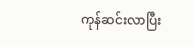ကုန်ဆင်းလာပြီး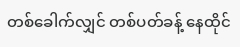တစ်ခေါက်လျှင် တစ်ပတ်ခန့် နေထိုင်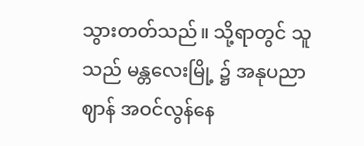သွားတတ်သည်။ သို့ရာတွင် သူသည် မန္တလေးမြို့ ၌ အနုပညာဈာန် အဝင်လွန်နေ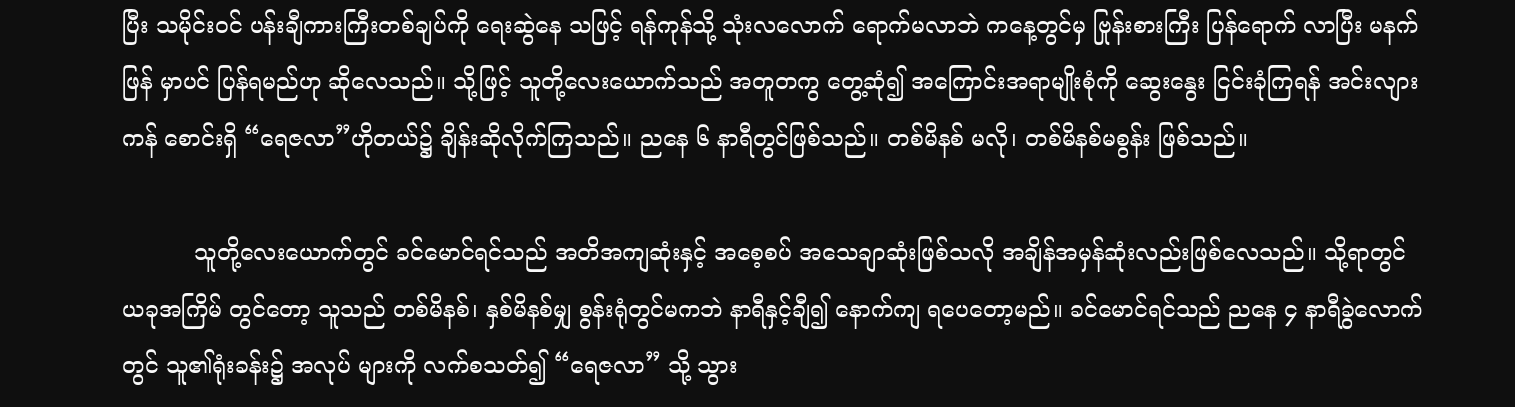ပြီး သမိုင်းဝင် ပန်းချီကားကြီးတစ်ချပ်ကို ရေးဆွဲနေ သဖြင့် ရန်ကုန်သို့ သုံးလလောက် ရောက်မလာဘဲ ကနေ့တွင်မှ ဗြုန်းစားကြီး ပြန်ရောက် လာပြီး မနက်ဖြန် မှာပင် ပြန်ရမည်ဟု ဆိုလေသည်။ သို့ဖြင့် သူတို့လေးယောက်သည် အတူတကွ တွေ့ဆုံ၍ အကြောင်းအရာမျိုးစုံကို ဆွေးနွေး ငြင်းခုံကြရန် အင်းလျားကန် စောင်းရှိ “ရေဇလာ”ဟိုတယ်၌ ချိန်းဆိုလိုက်ကြသည်။ ညနေ ၆ နာရီတွင်ဖြစ်သည်။ တစ်မိနစ် မလို၊ တစ်မိနစ်မစွန်း ဖြစ်သည်။

          သူတို့လေးယောက်တွင် ခင်မောင်ရင်သည် အတိအကျဆုံးနှင့် အစေ့စပ် အသေချာဆုံးဖြစ်သလို အချိန်အမှန်ဆုံးလည်းဖြစ်လေသည်။ သို့ရာတွင် ယခုအကြိမ် တွင်တော့ သူသည် တစ်မိနစ်၊ နှစ်မိနစ်မျှ စွန်းရုံတွင်မကဘဲ နာရီနှင့်ချီ၍ နောက်ကျ ရပေတော့မည်။ ခင်မောင်ရင်သည် ညနေ ၄ နာရီခွဲလောက်တွင် သူ၏ရုံးခန်း၌ အလုပ် များကို လက်စသတ်၍ “ရေဇလာ” သို့ သွား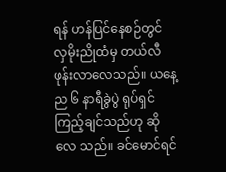ရန် ဟန်ပြင်နေစဉ်တွင် လှမိုးညိုထံမှ တယ်လီဖုန်းလာလေသည်။ ယနေ့ည ၆ နာရီခွဲပွဲ ရုပ်ရှင်ကြည့်ချင်သည်ဟု ဆိုလေ သည်။ ခင်မောင်ရင်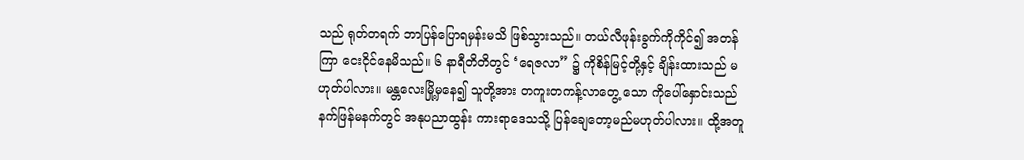သည် ရုတ်တရက် ဘာပြန်ပြောရမှန်းမသိ ဖြစ်သွားသည်။ တယ်လီဖုန်းခွက်ကိုကိုင်၍ အတန်ကြာ ငေးငိုင်နေမိသည်။ ၆ နာရီတိတိတွင် ‘ရေဇလာ” ၌ ကိုစိန်မြင့်တို့နှင့် ချိန်းထားသည် မဟုတ်ပါလား။ မန္တလေးမြို့မှနေ၍ သူတို့အား တကူးတကန့်လာတွေ့ သော ကိုပေါ်နှောင်းသည် နက်ဖြန်မနက်တွင် အနုပညာထွန်း ကားရာဒေသသို့ ပြန်ချေတော့မည်မဟုတ်ပါလား။ ထို့အတူ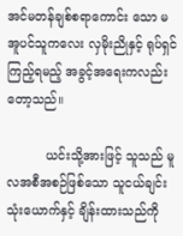အင်မတန်ချစ်စရာကောင်း သော မအူပင်သူကလေး လှမိုးညိုနှင့် ရုပ်ရှင်ကြည့်ရမည့် အခွင့်အရေးကလည်းတော့သည်။

          ယင်းသို့အားဖြင့် သူသည် မူလအစီအစဉ်ဖြစ်သော သူငယ်ချင်းသုံးယောက်နှင့် ချိန်းထားသည်ကို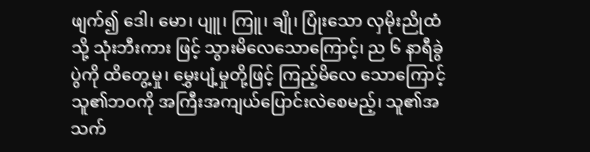ဖျက်၍ ဒေါ၊ မော၊ ပျူ၊ ကြူ၊ ချို၊ ပြုံးသော လှမိုးညိုထံသို့ သုံးဘီးကား ဖြင့် သွားမိလေသောကြောင့်၊ ည ၆ နာရီခွဲပွဲကို ထိတွေ့မှု၊ မွှေးပျံ့မှုတို့ဖြင့် ကြည့်မိလေ သောကြောင့် သူ၏ဘဝကို အကြီးအကျယ်ပြောင်းလဲစေမည့်၊ သူ၏အသက်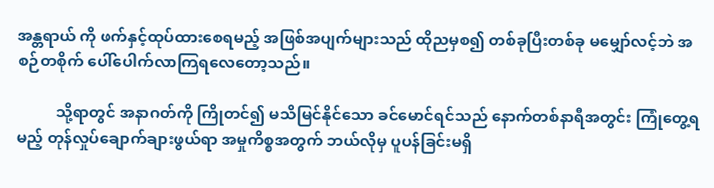အန္တရာယ် ကို ဖက်နှင့်ထုပ်ထားစေရမည့် အဖြစ်အပျက်များသည် ထိုညမှစ၍ တစ်ခုပြီးတစ်ခု မမျှော်လင့်ဘဲ အစဉ်တစိုက် ပေါ်ပေါက်လာကြရလေတော့သည်။

          သို့ရာတွင် အနာဂတ်ကို ကြိုတင်၍ မသိမြင်နိုင်သော ခင်မောင်ရင်သည် နောက်တစ်နာရီအတွင်း ကြုံတွေ့ရမည့် တုန်လှုပ်ချောက်ချားဖွယ်ရာ အမှုကိစ္စအတွက် ဘယ်လိုမှ ပူပန်ခြင်းမရှိ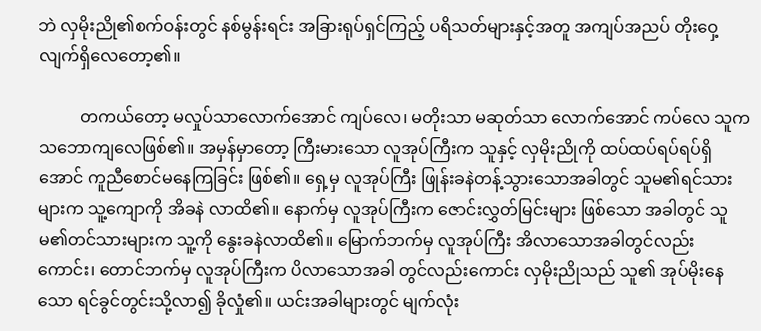ဘဲ လှမိုးညို၏စက်ဝန်းတွင် နစ်မွန်းရင်း အခြားရုပ်ရှင်ကြည့် ပရိသတ်များနှင့်အတူ အကျပ်အညပ် တိုးဝှေ့လျက်ရှိလေတော့၏။

          တကယ်တော့ မလှုပ်သာလောက်အောင် ကျပ်လေ၊ မတိုးသာ မဆုတ်သာ လောက်အောင် ကပ်လေ သူက သဘောကျလေဖြစ်၏။ အမှန်မှာတော့ ကြီးမားသော လူအုပ်ကြီးက သူနှင့် လှမိုးညိုကို ထပ်ထပ်ရပ်ရပ်ရှိအောင် ကူညီစောင်မနေကြခြင်း ဖြစ်၏။ ရှေ့မှ လူအုပ်ကြီး ဖြုန်းခနဲတန့်သွားသောအခါတွင် သူမ၏ရင်သားများက သူ့ကျောကို အိခနဲ လာထိ၏။ နောက်မှ လူအုပ်ကြီးက ဇောင်းလွှတ်မြင်းများ ဖြစ်သော အခါတွင် သူမ၏တင်သားများက သူ့ကို နွေးခနဲလာထိ၏။ မြောက်ဘက်မှ လူအုပ်ကြီး အိလာသောအခါတွင်လည်းကောင်း၊ တောင်ဘက်မှ လူအုပ်ကြီးက ပိလာသောအခါ တွင်လည်းကောင်း လှမိုးညိုသည် သူ၏ အုပ်မိုးနေသော ရင်ခွင်တွင်းသို့လာ၍ ခိုလှုံ၏။ ယင်းအခါများတွင် မျက်လုံး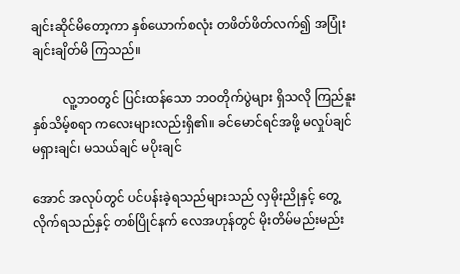ချင်းဆိုင်မိတော့ကာ နှစ်ယောက်စလုံး တဖိတ်ဖိတ်လက်၍ အပြုံးချင်းချိတ်မိ ကြသည်။

          လူ့ဘဝတွင် ပြင်းထန်သော ဘဝတိုက်ပွဲများ ရှိသလို ကြည်နူးနှစ်သိမ့်စရာ ကလေးများလည်းရှိ၏။ ခင်မောင်ရင်အဖို့ မလှုပ်ချင် မရှားချင်၊ မသယ်ချင် မပိုးချင်

အောင် အလုပ်တွင် ပင်ပန်းခဲ့ရသည်များသည် လှမိုးညိုနှင့် တွေ့လိုက်ရသည်နှင့် တစ်ပြိုင်နက် လေအဟုန်တွင် မိုးတိမ်မည်းမည်း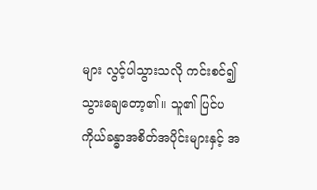များ လွင့်ပါသွားသလို ကင်းစင်၍ သွားချေတော့၏။ သူ၏ ပြင်ပ ကိုယ်ခန္ဓာအစိတ်အပိုင်းများနှင့် အ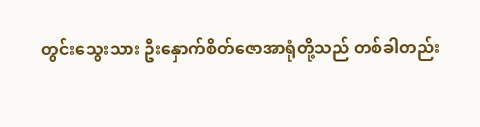တွင်းသွေးသား ဦးနှောက်စိတ်ဇောအာရုံတို့သည် တစ်ခါတည်း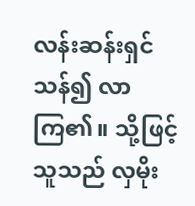လန်းဆန်းရှင်သန်၍ လာကြ၏။ သို့ဖြင့် သူသည် လှမိုး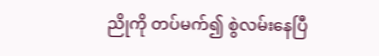ညိုကို တပ်မက်၍ စွဲလမ်းနေပြီ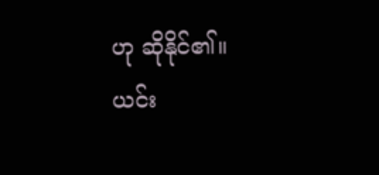ဟု ဆိုနိုင်၏။ ယင်း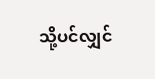သို့ပင်လျှင်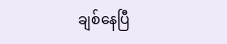ချစ်နေပြီ